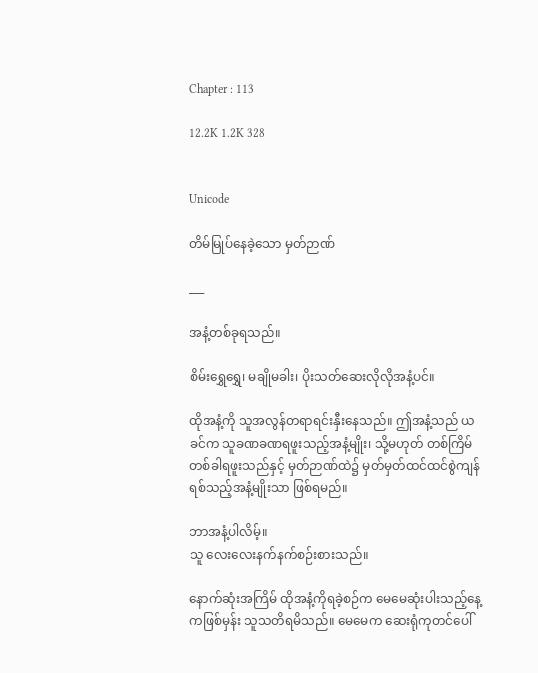Chapter : 113

12.2K 1.2K 328


Unicode

တိမ်မြုပ်နေခဲ့သော မှတ်ဉာဏ်

___

အနံ့တစ်ခုရသည်။

စိမ်းရွှေရွှေ၊ မချိုမခါး၊ ပိုးသတ်ဆေးလိုလိုအနံ့ပင်။

ထိုအနံ့ကို သူအလွန်တရာရင်းနှီးနေသည်။ ဤအနံ့သည် ယခင်က သူခဏခဏရဖူးသည့်အနံ့မျိုး၊ သို့မဟုတ် တစ်ကြိမ်တစ်ခါရဖူးသည်နှင့် မှတ်ဉာဏ်ထဲ၌ မှတ်မှတ်ထင်ထင်စွဲကျန်ရစ်သည့်အနံ့မျိုးသာ ဖြစ်ရမည်။

ဘာအနံ့ပါလိမ့်။
သူ လေးလေးနက်နက်စဉ်းစားသည်။

နောက်ဆုံးအကြိမ် ထိုအနံ့ကိုရခဲ့စဉ်က မေမေဆုံးပါးသည့်နေ့ကဖြစ်မှန်း သူသတိရမိသည်။ မေမေက ဆေးရုံကုတင်ပေါ်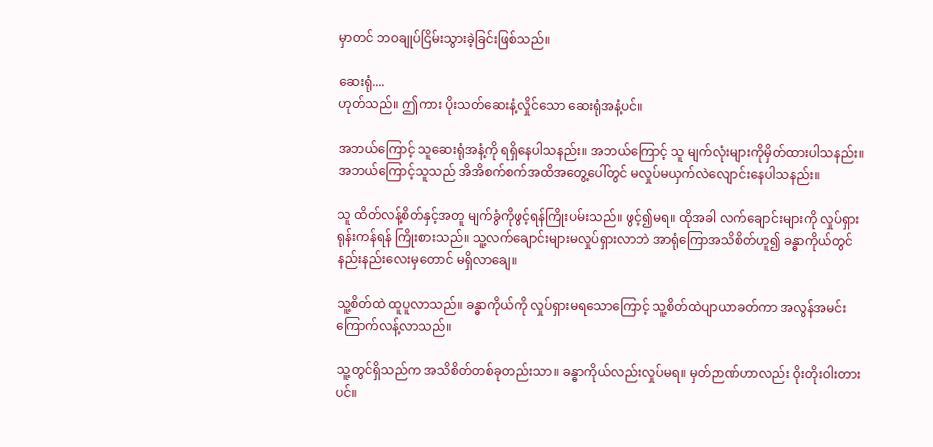မှာတင် ဘဝချုပ်ငြိမ်းသွားခဲ့ခြင်းဖြစ်သည်။

ဆေးရုံ....
ဟုတ်သည်။ ဤကား ပိုးသတ်ဆေးနံ့လှိုင်သော ဆေးရုံအနံ့ပင်။

အဘယ်ကြောင့် သူဆေးရုံအနံ့ကို ရရှိနေပါသနည်း။ အဘယ်ကြောင့် သူ မျက်လုံးများကိုမှိတ်ထားပါသနည်း။
အဘယ်ကြောင့်သူသည် အိအိစက်စက်အထိအတွေ့ပေါ်တွင် မလှုပ်မယှက်လဲလျောင်းနေပါသနည်း။

သူ ထိတ်လန့်စိတ်နှင့်အတူ မျက်ခွံကိုဖွင့်ရန်ကြိုးပမ်းသည်။ ဖွင့်၍မရ။ ထိုအခါ လက်ချောင်းများကို လှုပ်ရှားရုန်းကန်ရန် ကြိုးစားသည်။ သူ့လက်ချောင်းများမလှုပ်ရှားလာဘဲ အာရုံကြောအသိစိတ်ဟူ၍ ခန္ဓာကိုယ်တွင် နည်းနည်းလေးမှတောင် မရှိလာချေ။

သူ့စိတ်ထဲ ထူပူလာသည်။ ခန္ဓာကိုယ်ကို လှုပ်ရှားမရသောကြောင့် သူ့စိတ်ထဲပျာယာခတ်ကာ အလွန်အမင်းကြောက်လန့်လာသည်။

သူ့တွင်ရှိသည်က အသိစိတ်တစ်ခုတည်းသာ။ ခန္ဓာကိုယ်လည်းလှုပ်မရ။ မှတ်ဉာဏ်ဟာလည်း ဝိုးတိုးဝါးတားပင်။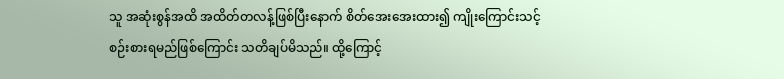သူ အဆုံးစွန်အထိ အထိတ်တလန့်ဖြစ်ပြီးနောက် စိတ်အေးအေးထား၍ ကျိုးကြောင်းသင့်စဉ်းစားရမည်ဖြစ်ကြောင်း သတိချပ်မိသည်။ ထို့ကြောင့်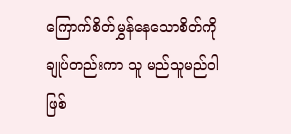ကြောက်စိတ်မွှန်နေသောစိတ်ကို ချုပ်တည်းကာ သူ မည်သူမည်ဝါဖြစ်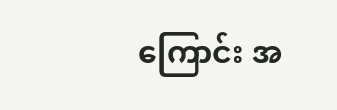ကြောင်း အ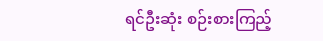ရင်ဦးဆုံး စဉ်းစားကြည့်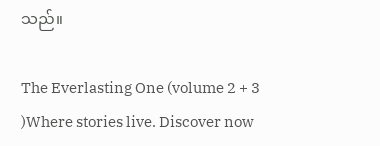သည်။

The Everlasting One (volume 2 + 3 )Where stories live. Discover now